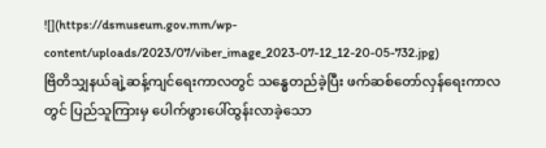![](https://dsmuseum.gov.mm/wp-content/uploads/2023/07/viber_image_2023-07-12_12-20-05-732.jpg)
ဗြိတိသျှနယ်ချဲ့ဆန့်ကျင်ရေးကာလတွင် သန္ဓေတည်ခဲ့ပြီး ဖက်ဆစ်တော်လှန်ရေးကာလတွင် ပြည်သူကြားမှ ပေါက်ဖွားပေါ်ထွန်းလာခဲ့သော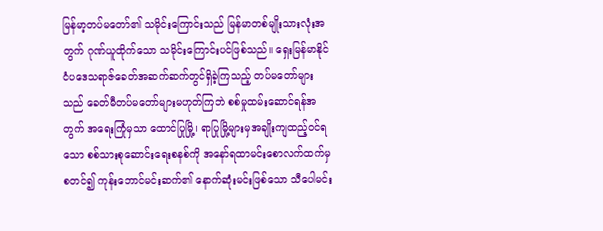မြန်မာ့တပ်မတော်၏ သမိုင်းကြောင်းသည် မြန်မာတစ်မျိုးသားလုံးအတွက် ဂုဏ်ယူထိုက်သော သမိုင်းကြောင်းပင်ဖြစ်သည်။ ရှေးမြန်မာနိုင်ငံပဒေသရာဇ်ခေတ်အဆက်ဆက်တွင်ရှိခဲ့ကြသည့် တပ်မတော်များသည် ခေတ်မီတပ်မတော်များမဟုတ်ကြဘဲ စစ်မှုထမ်းဆောင်ရန်အတွက် အရေးကြုံမှသာ ထောင်ပြုမြို့၊ ရာပြုမြို့များမှအချိုးကျထည့်ဝင်ရသော စစ်သားစုဆောင်းရေးစနစ်ကို အနော်ရထာမင်းစောလက်ထက်မှစတင်၍ ကုန်းဘောင်မင်းဆက်၏ နောက်ဆုံးမင်းဖြစ်သော သီပေါမင်း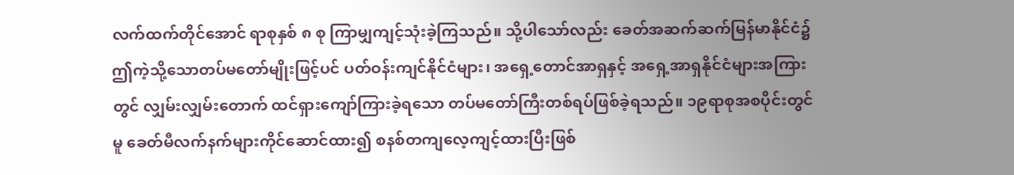လက်ထက်တိုင်အောင် ရာစုနှစ် ၈ စု ကြာမျှကျင့်သုံးခဲ့ကြသည်။ သို့ပါသော်လည်း ခေတ်အဆက်ဆက်မြန်မာနိုင်ငံ၌ ဤကဲ့သို့သောတပ်မတော်မျိုးဖြင့်ပင် ပတ်ဝန်းကျင်နိုင်ငံများ၊ အရှေ့တောင်အာရှနှင့် အရှေ့အာရှနိုင်ငံများအကြားတွင် လျှမ်းလျှမ်းတောက် ထင်ရှားကျော်ကြားခဲ့ရသော တပ်မတော်ကြီးတစ်ရပ်ဖြစ်ခဲ့ရသည်။ ၁၉ရာစုအစပိုင်းတွင်မူ ခေတ်မီလက်နက်များကိုင်ဆောင်ထား၍ စနစ်တကျလေ့ကျင့်ထားပြီးဖြစ်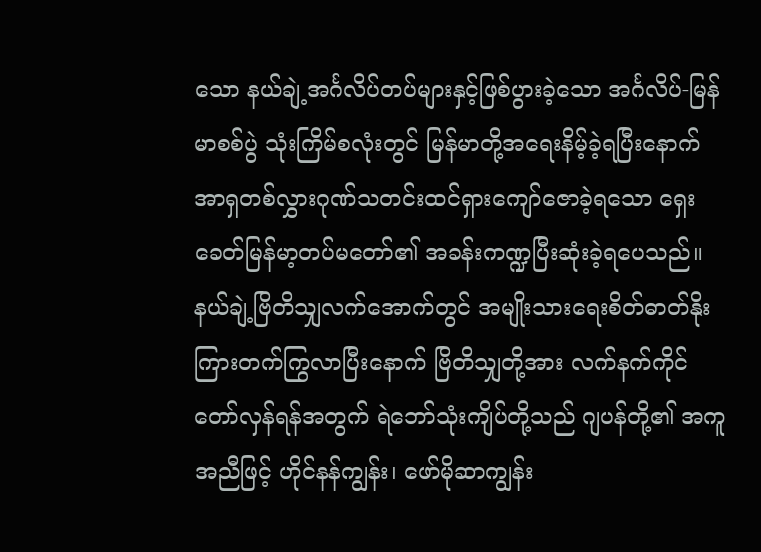သော နယ်ချဲ့အင်္ဂလိပ်တပ်များနှင့်ဖြစ်ပွားခဲ့သော အင်္ဂလိပ်-မြန်မာစစ်ပွဲ သုံးကြိမ်စလုံးတွင် မြန်မာတို့အရေးနိမ့်ခဲ့ရပြီးနောက် အာရှတစ်လွှားဂုဏ်သတင်းထင်ရှားကျော်ဇောခဲ့ရသော ရှေးခေတ်မြန်မာ့တပ်မတော်၏ အခန်းကဏ္ဍပြီးဆုံးခဲ့ရပေသည်။
နယ်ချဲ့ဗြိတိသျှလက်အောက်တွင် အမျိုးသားရေးစိတ်ဓာတ်နိုးကြားတက်ကြွလာပြီးနောက် ဗြိတိသျှတို့အား လက်နက်ကိုင်တော်လှန်ရန်အတွက် ရဲဘော်သုံးကျိပ်တို့သည် ဂျပန်တို့၏ အကူအညီဖြင့် ဟိုင်နန်ကျွန်း၊ ဖော်မိုဆာကျွန်း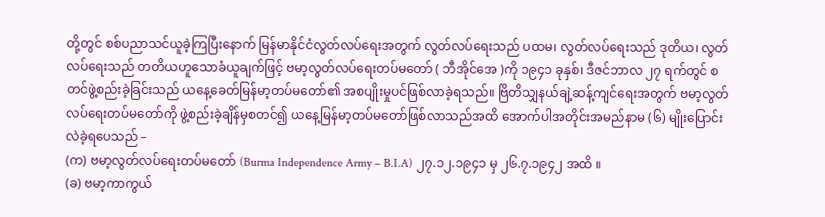တို့တွင် စစ်ပညာသင်ယူခဲ့ကြပြီးနောက် မြန်မာနိုင်ငံလွတ်လပ်ရေးအတွက် လွတ်လပ်ရေးသည် ပထမ၊ လွတ်လပ်ရေးသည် ဒုတိယ၊ လွတ်လပ်ရေးသည် တတိယဟူသောခံယူချက်ဖြင့် ဗမာ့လွတ်လပ်ရေးတပ်မတော် ( ဘီအိုင်အေ )ကို ၁၉၄၁ ခုနှစ်၊ ဒီဇင်ဘာလ ၂၇ ရက်တွင် စတင်ဖွဲ့စည်းခဲ့ခြင်းသည် ယနေ့ခေတ်မြန်မာ့တပ်မတော်၏ အစပျိုးမှုပင်ဖြစ်လာခဲ့ရသည်။ ဗြိတိသျှနယ်ချဲ့ဆန့်ကျင်ရေးအတွက် ဗမာ့လွတ်လပ်ရေးတပ်မတော်ကို ဖွဲ့စည်းခဲ့ချိန်မှစတင်၍ ယနေ့မြန်မာ့တပ်မတော်ဖြစ်လာသည်အထိ အောက်ပါအတိုင်းအမည်နာမ (၆) မျိုးပြောင်းလဲခဲ့ရပေသည် –
(က) ဗမာ့လွတ်လပ်ရေးတပ်မတော် (Burma Independence Army – B.I.A) ၂၇.၁၂.၁၉၄၁ မှ ၂၆.၇.၁၉၄၂ အထိ ။
(ခ) ဗမာ့ကာကွယ်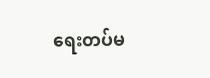ရေးတပ်မ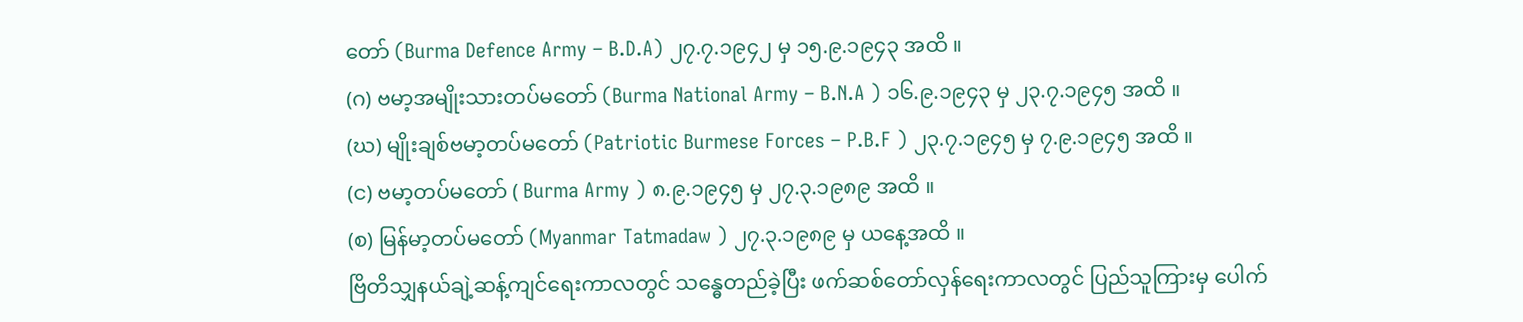တော် (Burma Defence Army – B.D.A) ၂၇.၇.၁၉၄၂ မှ ၁၅.၉.၁၉၄၃ အထိ ။
(ဂ) ဗမာ့အမျိုးသားတပ်မတော် (Burma National Army – B.N.A ) ၁၆.၉.၁၉၄၃ မှ ၂၃.၇.၁၉၄၅ အထိ ။
(ဃ) မျိုးချစ်ဗမာ့တပ်မတော် (Patriotic Burmese Forces – P.B.F ) ၂၃.၇.၁၉၄၅ မှ ၇.၉.၁၉၄၅ အထိ ။
(င) ဗမာ့တပ်မတော် ( Burma Army ) ၈.၉.၁၉၄၅ မှ ၂၇.၃.၁၉၈၉ အထိ ။
(စ) မြန်မာ့တပ်မတော် (Myanmar Tatmadaw ) ၂၇.၃.၁၉၈၉ မှ ယနေ့အထိ ။
ဗြိတိသျှနယ်ချဲ့ဆန့်ကျင်ရေးကာလတွင် သန္ဓေတည်ခဲ့ပြီး ဖက်ဆစ်တော်လှန်ရေးကာလတွင် ပြည်သူကြားမှ ပေါက်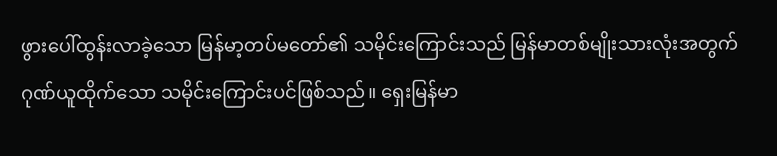ဖွားပေါ်ထွန်းလာခဲ့သော မြန်မာ့တပ်မတော်၏ သမိုင်းကြောင်းသည် မြန်မာတစ်မျိုးသားလုံးအတွက်ဂုဏ်ယူထိုက်သော သမိုင်းကြောင်းပင်ဖြစ်သည်။ ရှေးမြန်မာ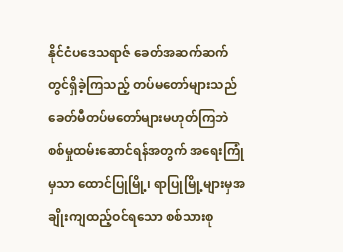နိုင်ငံပဒေသရာဇ် ခေတ်အဆက်ဆက်တွင်ရှိခဲ့ကြသည့် တပ်မတော်များသည် ခေတ်မီတပ်မတော်များမဟုတ်ကြဘဲ စစ်မှုထမ်းဆောင်ရန်အတွက် အရေးကြုံမှသာ ထောင်ပြုမြို့၊ ရာပြုမြို့များမှအချိုးကျထည့်ဝင်ရသော စစ်သားစု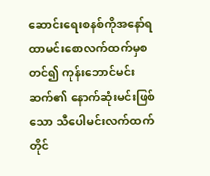ဆောင်းရေးစနစ်ကိုအနော်ရထာမင်းစောလက်ထက်မှစတင်၍ ကုန်းဘောင်မင်းဆက်၏ နောက်ဆုံးမင်းဖြစ်သော သီပေါမင်းလက်ထက်တိုင်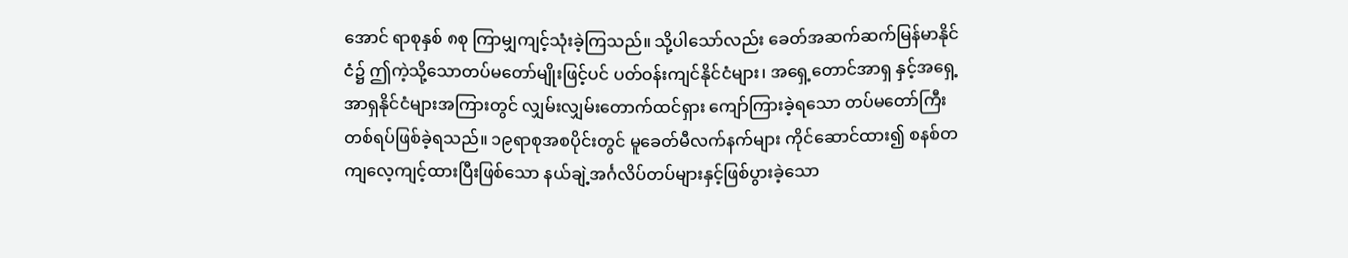အောင် ရာစုနှစ် ၈စု ကြာမျှကျင့်သုံးခဲ့ကြသည်။ သို့ပါသော်လည်း ခေတ်အဆက်ဆက်မြန်မာနိုင်ငံ၌ ဤကဲ့သို့သောတပ်မတော်မျိုးဖြင့်ပင် ပတ်ဝန်းကျင်နိုင်ငံများ၊ အရှေ့တောင်အာရှ နှင့်အရှေ့အာရှနိုင်ငံများအကြားတွင် လျှမ်းလျှမ်းတောက်ထင်ရှား ကျော်ကြားခဲ့ရသော တပ်မတော်ကြီးတစ်ရပ်ဖြစ်ခဲ့ရသည်။ ၁၉ရာစုအစပိုင်းတွင် မူခေတ်မီလက်နက်များ ကိုင်ဆောင်ထား၍ စနစ်တကျလေ့ကျင့်ထားပြီးဖြစ်သော နယ်ချဲ့အင်္ဂလိပ်တပ်များနှင့်ဖြစ်ပွားခဲ့သော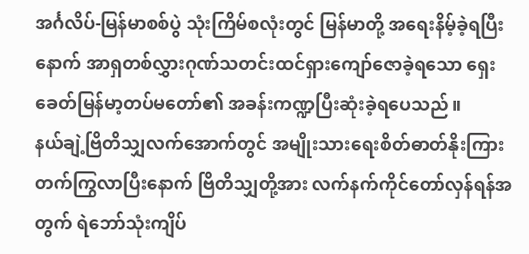အင်္ဂလိပ်-မြန်မာစစ်ပွဲ သုံးကြိမ်စလုံးတွင် မြန်မာတို့ အရေးနိမ့်ခဲ့ရပြီးနောက် အာရှတစ်လွှားဂုဏ်သတင်းထင်ရှားကျော်ဇောခဲ့ရသော ရှေးခေတ်မြန်မာ့တပ်မတော်၏ အခန်းကဏ္ဍပြီးဆုံးခဲ့ရပေသည်။
နယ်ချဲ့ဗြိတိသျှလက်အောက်တွင် အမျိုးသားရေးစိတ်ဓာတ်နိုးကြား တက်ကြွလာပြီးနောက် ဗြိတိသျှတို့အား လက်နက်ကိုင်တော်လှန်ရန်အတွက် ရဲဘော်သုံးကျိပ်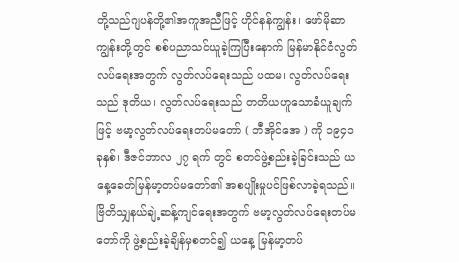တို့သည်ဂျပန်တို့၏အကူအညီဖြင့် ဟိုင်နန်ကျွန်း၊ ဖော်မိုဆာကျွန်းတို့တွင် စစ်ပညာသင်ယူခဲ့ကြပြီးနောက် မြန်မာနိုင်ငံလွတ်လပ်ရေးအတွက် လွတ်လပ်ရေးသည် ပထမ၊ လွတ်လပ်ရေးသည် ဒုတိယ၊ လွတ်လပ်ရေးသည် တတိယဟူသောခံယူချက်ဖြင့် ဗမာ့လွတ်လပ်ရေးတပ်မတော် ( ဘီအိုင်အေ ) ကို ၁၉၄၁ ခုနှစ်၊ ဒီဇင်ဘာလ ၂၇ ရက် တွင် စတင်ဖွဲ့စည်းခဲ့ခြင်းသည် ယနေ့ခေတ်မြန်မာ့တပ်မတော်၏ အစပျိုးမှုပင်ဖြစ်လာခဲ့ရသည်။ ဗြိတိသျှနယ်ချဲ့ဆန့်ကျင်ရေးအတွက် ဗမာ့လွတ်လပ်ရေးတပ်မတော်ကို ဖွဲ့စည်းခဲ့ချိန်မှစတင်၍ ယနေ့ မြန်မာ့တပ်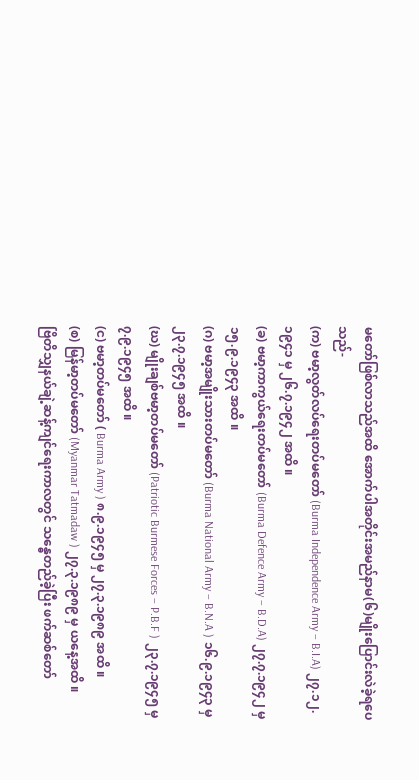မတော်ဖြစ်လာသည်အထိ အောက်ပါအတိုင်းအမည်နာမ(၆)မျိုးပြောင်းလဲခဲ့ရပေသည်-
(က) ဗမာ့လွတ်လပ်ရေးတပ်မတော် (Burma Independence Army – B.I.A) ၂၇.၁၂.၁၉၄၁ မှ ၂၆.၇.၁၉၄၂ အထိ ။
(ခ) ဗမာ့ကာကွယ်ရေးတပ်မတော် (Burma Defence Army – B.D.A) ၂၇.၇.၁၉၄၂ မှ ၁၅.၉.၁၉၄၃ အထိ ။
(ဂ) ဗမာ့အမျိုးသားတပ်မတော် (Burma National Army – B.N.A ) ၁၆.၉.၁၉၄၃ မှ ၂၃.၇.၁၉၄၅ အထိ ။
(ဃ) မျိုးချစ်ဗမာ့တပ်မတော် (Patriotic Burmese Forces – P.B.F ) ၂၃.၇.၁၉၄၅ မှ ၇.၉.၁၉၄၅ အထိ ။
(င) ဗမာ့တပ်မတော် ( Burma Army ) ၈.၉.၁၉၄၅ မှ ၂၇.၃.၁၉၈၉ အထိ ။
(စ) မြန်မာ့တပ်မတော် (Myanmar Tatmadaw ) ၂၇.၃.၁၉၈၉ မှ ယနေ့အထိ ။
ဗြိတိသျှနယ်ချဲ့ဆန့်ကျင်ရေးကာလတွင် သန္ဓေတည်ခဲ့ပြီး ဖက်ဆစ်တော်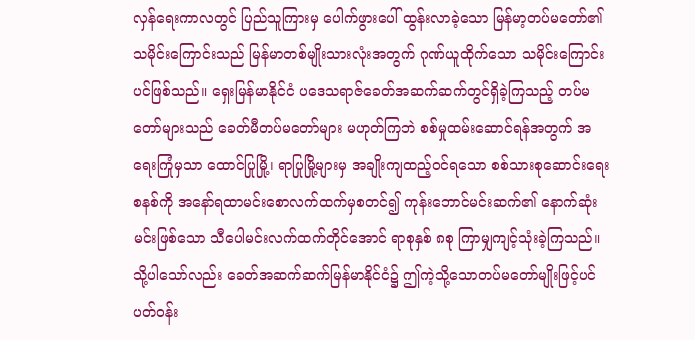လှန်ရေးကာလတွင် ပြည်သူကြားမှ ပေါက်ဖွားပေါ် ထွန်းလာခဲ့သော မြန်မာ့တပ်မတော်၏ သမိုင်းကြောင်းသည် မြန်မာတစ်မျိုးသားလုံးအတွက် ဂုဏ်ယူထိုက်သော သမိုင်းကြောင်းပင်ဖြစ်သည်။ ရှေးမြန်မာနိုင်ငံ ပဒေသရာဇ်ခေတ်အဆက်ဆက်တွင်ရှိခဲ့ကြသည့် တပ်မတော်များသည် ခေတ်မီတပ်မတော်များ မဟုတ်ကြဘဲ စစ်မှုထမ်းဆောင်ရန်အတွက် အရေးကြုံမှသာ ထောင်ပြုမြို့၊ ရာပြုမြို့များမှ အချိုးကျထည့်ဝင်ရသော စစ်သားစုဆောင်းရေးစနစ်ကို အနော်ရထာမင်းစောလက်ထက်မှစတင်၍ ကုန်းဘောင်မင်းဆက်၏ နောက်ဆုံးမင်းဖြစ်သော သီပေါမင်းလက်ထက်တိုင်အောင် ရာစုနှစ် ၈စု ကြာမျှကျင့်သုံးခဲ့ကြသည်။ သို့ပါသော်လည်း ခေတ်အဆက်ဆက်မြန်မာနိုင်ငံ၌ ဤကဲ့သို့သောတပ်မတော်မျိုးဖြင့်ပင် ပတ်ဝန်း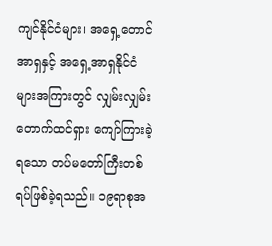ကျင်နိုင်ငံများ၊ အရှေ့တောင်အာရှနှင့် အရှေ့အာရှနိုင်ငံများအကြားတွင် လျှမ်းလျှမ်းတောက်ထင်ရှား ကျော်ကြားခဲ့ရသော တပ်မတော်ကြီးတစ်ရပ်ဖြစ်ခဲ့ရသည်။ ၁၉ရာစုအ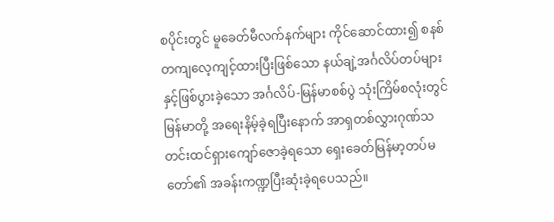စပိုင်းတွင် မူခေတ်မီလက်နက်များ ကိုင်ဆောင်ထား၍ စနစ်တကျလေ့ကျင့်ထားပြီးဖြစ်သော နယ်ချဲ့အင်္ဂလိပ်တပ်များနှင့်ဖြစ်ပွားခဲ့သော အင်္ဂလိပ်-မြန်မာစစ်ပွဲ သုံးကြိမ်စလုံးတွင် မြန်မာတို့ အရေးနိမ့်ခဲ့ရပြီးနောက် အာရှတစ်လွှားဂုဏ်သတင်းထင်ရှားကျော်ဇောခဲ့ရသော ရှေးခေတ်မြန်မာ့တပ်မတော်၏ အခန်းကဏ္ဍပြီးဆုံးခဲ့ရပေသည်။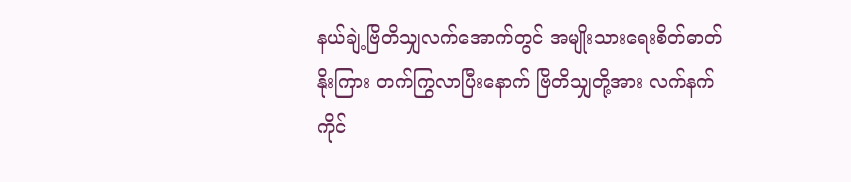နယ်ချဲ့ဗြိတိသျှလက်အောက်တွင် အမျိုးသားရေးစိတ်ဓာတ်နိုးကြား တက်ကြွလာပြီးနောက် ဗြိတိသျှတို့အား လက်နက်ကိုင်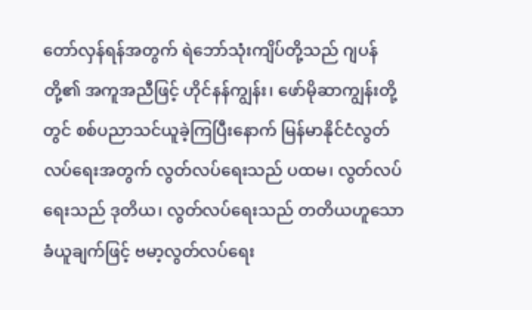တော်လှန်ရန်အတွက် ရဲဘော်သုံးကျိပ်တို့သည် ဂျပန်တို့၏ အကူအညီဖြင့် ဟိုင်နန်ကျွန်း၊ ဖော်မိုဆာကျွန်းတို့တွင် စစ်ပညာသင်ယူခဲ့ကြပြီးနောက် မြန်မာနိုင်ငံလွတ်လပ်ရေးအတွက် လွတ်လပ်ရေးသည် ပထမ၊ လွတ်လပ်ရေးသည် ဒုတိယ၊ လွတ်လပ်ရေးသည် တတိယဟူသော ခံယူချက်ဖြင့် ဗမာ့လွတ်လပ်ရေး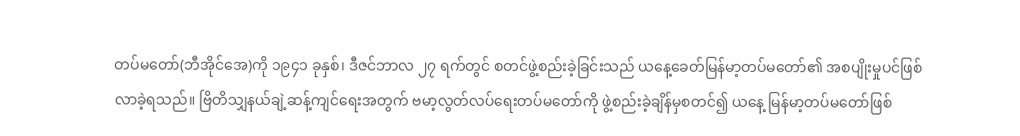တပ်မတော်(ဘီအိုင်အေ)ကို ၁၉၄၁ ခုနှစ်၊ ဒီဇင်ဘာလ ၂၇ ရက်တွင် စတင်ဖွဲ့စည်းခဲ့ခြင်းသည် ယနေ့ခေတ်မြန်မာ့တပ်မတော်၏ အစပျိုးမှုပင်ဖြစ်လာခဲ့ရသည်။ ဗြိတိသျှနယ်ချဲ့ဆန့်ကျင်ရေးအတွက် ဗမာ့လွတ်လပ်ရေးတပ်မတော်ကို ဖွဲ့စည်းခဲ့ချိန်မှစတင်၍ ယနေ့ မြန်မာ့တပ်မတော်ဖြစ်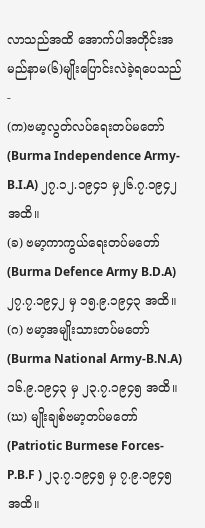လာသည်အထိ အောက်ပါအတိုင်းအမည်နာမ(၆)မျိုးပြောင်းလဲခဲ့ရပေသည်-
(က)ဗမာ့လွတ်လပ်ရေးတပ်မတော်(Burma Independence Army-B.I.A) ၂၇.၁၂.၁၉၄၁ မှ၂၆.၇.၁၉၄၂ အထိ။
(ခ) ဗမာ့ကာကွယ်ရေးတပ်မတော်(Burma Defence Army B.D.A) ၂၇.၇.၁၉၄၂ မှ ၁၅.၉.၁၉၄၃ အထိ။
(ဂ) ဗမာ့အမျိုးသားတပ်မတော် (Burma National Army-B.N.A) ၁၆.၉.၁၉၄၃ မှ ၂၃.၇.၁၉၄၅ အထိ။
(ဃ) မျိုးချစ်ဗမာ့တပ်မတော် (Patriotic Burmese Forces-P.B.F ) ၂၃.၇.၁၉၄၅ မှ ၇.၉.၁၉၄၅ အထိ။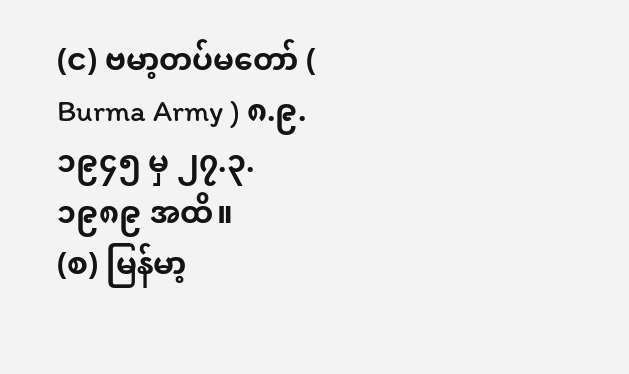(င) ဗမာ့တပ်မတော် ( Burma Army ) ၈.၉.၁၉၄၅ မှ ၂၇.၃.၁၉၈၉ အထိ။
(စ) မြန်မာ့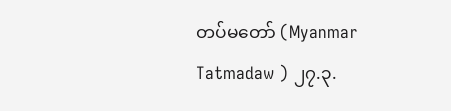တပ်မတော် (Myanmar Tatmadaw ) ၂၇.၃.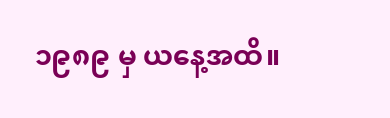၁၉၈၉ မှ ယနေ့အထိ။